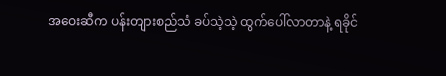အဝေးဆီက ပန်းတျားစည်သံ ခပ်သဲ့သဲ့ ထွက်ပေါ်လာတာနဲ့ ရခိုင်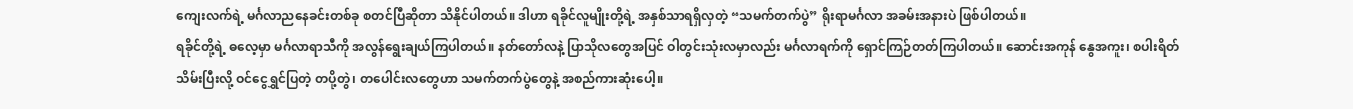ကျေးလက်ရဲ့ မင်္ဂလာညနေခင်းတစ်ခု စတင်ပြီဆိုတာ သိနိုင်ပါတယ်။ ဒါဟာ ရခိုင်လူမျိုးတို့ရဲ့ အနှစ်သာရရှိလှတဲ့ “သမက်တက်ပွဲ” ရိုးရာမင်္ဂလာ အခမ်းအနားပဲ ဖြစ်ပါတယ်။
ရခိုင်တို့ရဲ့ ဓလေ့မှာ မင်္ဂလာရာသီကို အလွန်ရွေးချယ်ကြပါတယ်။ နတ်တော်လနဲ့ ပြာသိုလတွေအပြင် ဝါတွင်းသုံးလမှာလည်း မင်္ဂလာရက်ကို ရှောင်ကြဉ်တတ်ကြပါတယ်။ ဆောင်းအကုန် နွေအကူး၊ စပါးရိတ် သိမ်းပြီးလို့ ဝင်ငွေရွှင်ပြတဲ့ တပို့တွဲ၊ တပေါင်းလတွေဟာ သမက်တက်ပွဲတွေနဲ့ အစည်ကားဆုံးပေါ့။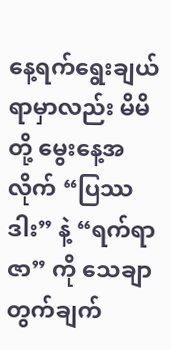နေ့ရက်ရွေးချယ်ရာမှာလည်း မိမိတို့ မွေးနေ့အလိုက် “ပြဿဒါး” နဲ့ “ရက်ရာဇာ” ကို သေချာ တွက်ချက်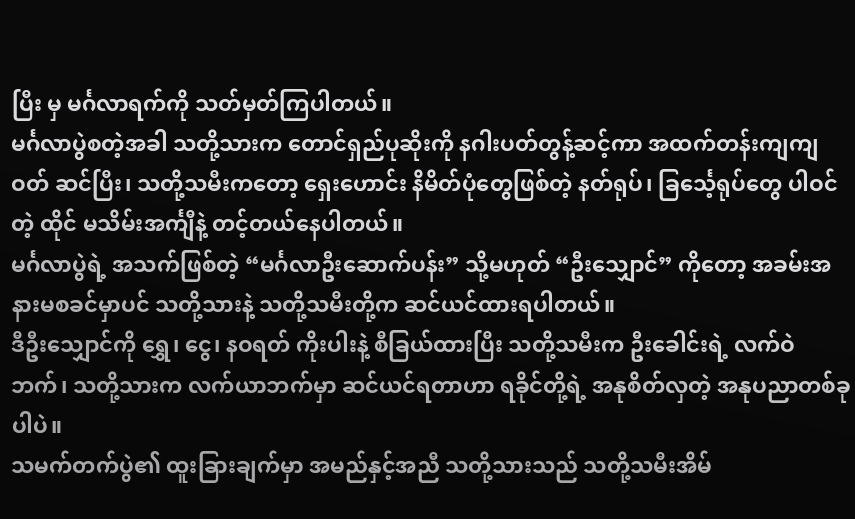ပြီး မှ မင်္ဂလာရက်ကို သတ်မှတ်ကြပါတယ်။
မင်္ဂလာပွဲစတဲ့အခါ သတို့သားက တောင်ရှည်ပုဆိုးကို နဂါးပတ်တွန့်ဆင့်ကာ အထက်တန်းကျကျ ဝတ် ဆင်ပြီး၊ သတို့သမီးကတော့ ရှေးဟောင်း နိမိတ်ပုံတွေဖြစ်တဲ့ နတ်ရုပ်၊ ခြင်္သေ့ရုပ်တွေ ပါဝင်တဲ့ ထိုင် မသိမ်းအင်္ကျီနဲ့ တင့်တယ်နေပါတယ်။
မင်္ဂလာပွဲရဲ့ အသက်ဖြစ်တဲ့ “မင်္ဂလာဦးဆောက်ပန်း” သို့မဟုတ် “ဦးသျှောင်” ကိုတော့ အခမ်းအနားမစခင်မှာပင် သတို့သားနဲ့ သတို့သမီးတို့က ဆင်ယင်ထားရပါတယ်။
ဒီဦးသျှောင်ကို ရွှေ၊ ငွေ၊ နဝရတ် ကိုးပါးနဲ့ စီခြယ်ထားပြီး သတို့သမီးက ဦးခေါင်းရဲ့ လက်ဝဲဘက်၊ သတို့သားက လက်ယာဘက်မှာ ဆင်ယင်ရတာဟာ ရခိုင်တို့ရဲ့ အနုစိတ်လှတဲ့ အနုပညာတစ်ခုပါပဲ။
သမက်တက်ပွဲ၏ ထူးခြားချက်မှာ အမည်နှင့်အညီ သတို့သားသည် သတို့သမီးအိမ်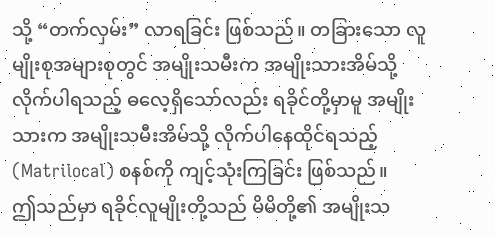သို့ “တက်လှမ်း” လာရခြင်း ဖြစ်သည်။ တခြားသော လူမျိုးစုအများစုတွင် အမျိုးသမီးက အမျိုးသားအိမ်သို့ လိုက်ပါရသည့် ဓလေ့ရှိသော်လည်း ရခိုင်တို့မှာမူ အမျိုးသားက အမျိုးသမီးအိမ်သို့ လိုက်ပါနေထိုင်ရသည့် (Matrilocal) စနစ်ကို ကျင့်သုံးကြခြင်း ဖြစ်သည်။
ဤသည်မှာ ရခိုင်လူမျိုးတို့သည် မိမိတို့၏ အမျိုးသ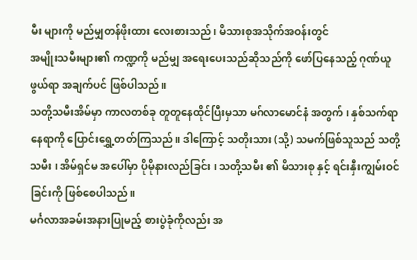မီး များကို မည်မျှတန်ဖိုးထား လေးစားသည်၊ မိသားစုအသိုက်အဝန်းတွင်
အမျိုးသမီးများ၏ ကဏ္ဍကို မည်မျှ အရေးပေးသည်ဆိုသည်ကို ဖော်ပြနေသည့် ဂုဏ်ယူဖွယ်ရာ အချက်ပင် ဖြစ်ပါသည်။
သတို့သမီးအိမ်မှာ ကာလတစ်ခု တူတူနေထိုင်ပြီးမှသာ မဂ်လာမောင်နံ အတွက် ၊ နှစ်သက်ရာ နေရာကို ပြောင်းရွှေ့တတ်ကြသည်။ ဒါကြောင့် သတိုးသား (သို့) သမက်ဖြစ်သူသည် သတို့သမီး ၊ အိမ်ရှင်မ အပေါ်မှာ ပိုမိုနားလည်ခြင်း ၊ သတို့သမီး ၏ မိသားစု နှင့် ရင်းနှီးကျွမ်းဝင်ခြင်းကို ဖြစ်စေပါသည်။
မင်္ဂလာအခမ်းအနားပြုမည့် စားပွဲခုံကိုလည်း အ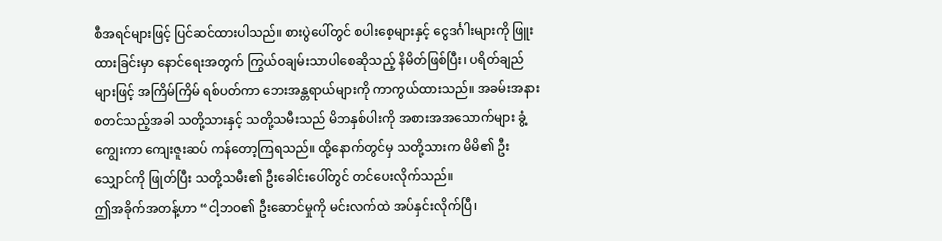စီအရင်များဖြင့် ပြင်ဆင်ထားပါသည်။ စားပွဲပေါ်တွင် စပါးစေ့များနှင့် ငွေဒင်္ဂါးများကို ဖြူးထားခြင်းမှာ နောင်ရေးအတွက် ကြွယ်ဝချမ်းသာပါစေဆိုသည့် နိမိတ်ဖြစ်ပြီး၊ ပရိတ်ချည်များဖြင့် အကြိမ်ကြိမ် ရစ်ပတ်ကာ ဘေးအန္တရာယ်များကို ကာကွယ်ထားသည်။ အခမ်းအနား စတင်သည့်အခါ သတို့သားနှင့် သတို့သမီးသည် မိဘနှစ်ပါးကို အစားအအသောက်များ ခွံ့ကျွေးကာ ကျေးဇူးဆပ် ကန်တော့ကြရသည်။ ထို့နောက်တွင်မှ သတို့သားက မိမိ၏ ဦးသျှောင်ကို ဖြုတ်ပြီး သတို့သမီး၏ ဦးခေါင်းပေါ်တွင် တင်ပေးလိုက်သည်။
ဤအခိုက်အတန့်ဟာ “ငါ့ဘဝ၏ ဦးဆောင်မှုကို မင်းလက်ထဲ အပ်နှင်းလိုက်ပြီ၊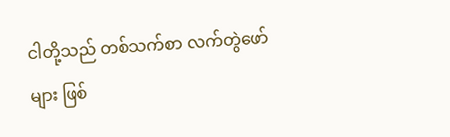ငါတို့သည် တစ်သက်စာ လက်တွဲဖော်များ ဖြစ်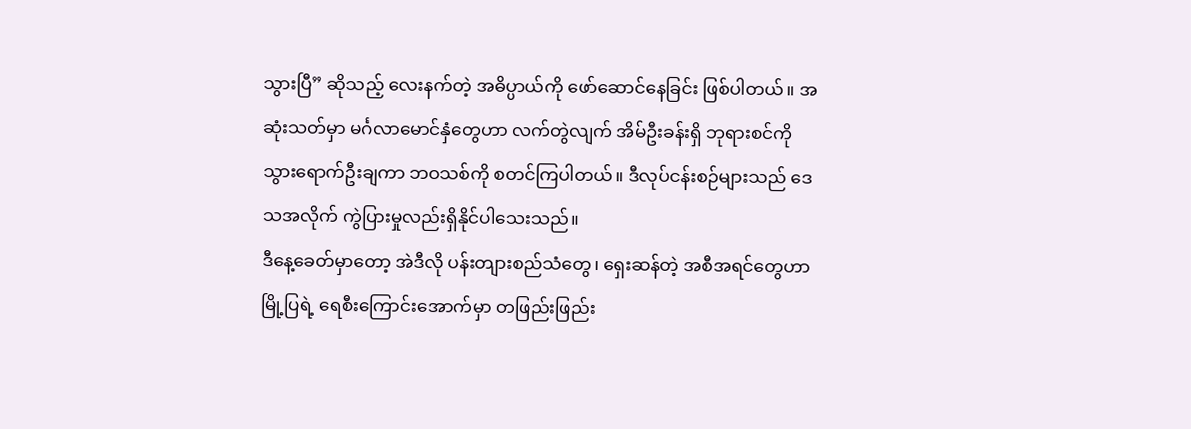သွားပြီ” ဆိုသည့် လေးနက်တဲ့ အဓိပ္ပာယ်ကို ဖော်ဆောင်နေခြင်း ဖြစ်ပါတယ်။ အဆုံးသတ်မှာ မင်္ဂလာမောင်နှံတွေဟာ လက်တွဲလျက် အိမ်ဦးခန်းရှိ ဘုရားစင်ကို သွားရောက်ဦးချကာ ဘဝသစ်ကို စတင်ကြပါတယ်။ ဒီလုပ်ငန်းစဉ်များသည် ဒေသအလိုက် ကွဲပြားမှုလည်းရှိနိုင်ပါသေးသည်။
ဒီနေ့ခေတ်မှာတော့ အဲဒီလို ပန်းတျားစည်သံတွေ၊ ရှေးဆန်တဲ့ အစီအရင်တွေဟာ မြို့ပြရဲ့ ရေစီးကြောင်းအောက်မှာ တဖြည်းဖြည်း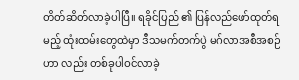တိတ်ဆိတ်လာခဲ့ပါပြီ။ ရခိုင်ပြည် ၏ ပြန်လည်ဖော်ထုတ်ရမည့် ထုံးထမ်းတွေထဲမှာ ဒီသမက်တက်ပွဲ မဂ်လာအစီအစဉ်ဟာ လည်း တစ်ခုပါဝင်လာခဲ့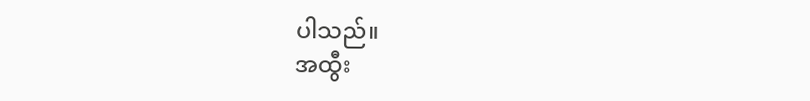ပါသည်။
အထွီး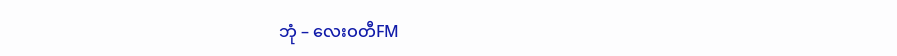ဘုံ – လေးဝတီFM